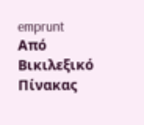emprunt
Από Βικιλεξικό
Πίνακας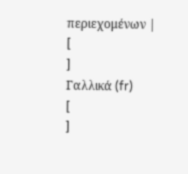περιεχομένων |
[
]
Γαλλικά (fr)
[
]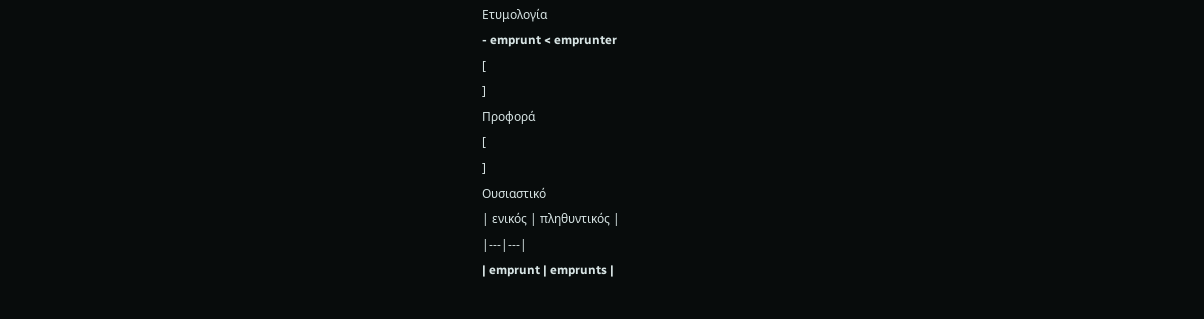Ετυμολογία
- emprunt < emprunter
[
]
Προφορά
[
]
Ουσιαστικό
| ενικός | πληθυντικός |
|---|---|
| emprunt | emprunts |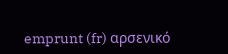emprunt (fr) αρσενικό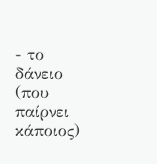- το δάνειο (που παίρνει κάποιος)